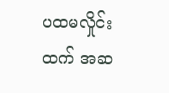ပထမလှိုင်းထက် အဆ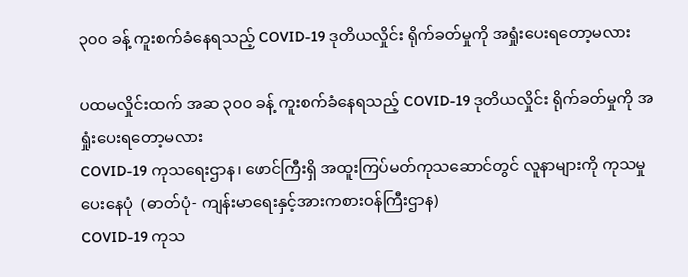၃၀၀ ခန့် ကူးစက်ခံနေရသည့် COVID-19 ဒုတိယလှိုင်း ရိုက်ခတ်မှုကို အရှုံးပေးရတော့မလား

ပထမလှိုင်းထက် အဆ ၃၀၀ ခန့် ကူးစက်ခံနေရသည့် COVID-19 ဒုတိယလှိုင်း ရိုက်ခတ်မှုကို အရှုံးပေးရတော့မလား
COVID-19 ကုသရေးဌာန၊ ဖောင်ကြီးရှိ အထူးကြပ်မတ်ကုသဆောင်တွင် လူနာများကို ကုသမှုပေးနေပုံ  (ဓာတ်ပုံ- ကျန်းမာရေးနှင့်အားကစားဝန်ကြီးဌာန)
COVID-19 ကုသ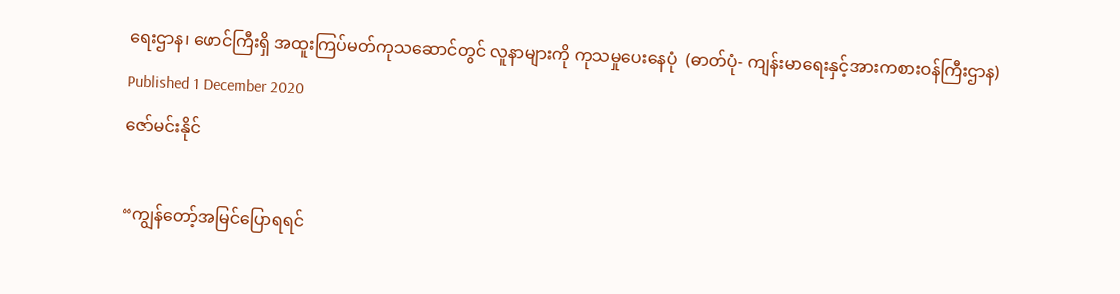ရေးဌာန၊ ဖောင်ကြီးရှိ အထူးကြပ်မတ်ကုသဆောင်တွင် လူနာများကို ကုသမှုပေးနေပုံ  (ဓာတ်ပုံ- ကျန်းမာရေးနှင့်အားကစားဝန်ကြီးဌာန)
Published 1 December 2020
ဇော်မင်းနိုင်

“ကျွန်တော့်အမြင်ပြောရရင်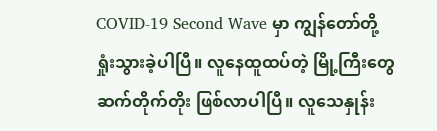COVID-19 Second Wave မှာ ကျွန်တော်တို့ ရှုံးသွားခဲ့ပါပြီ။ လူနေထူထပ်တဲ့ မြို့ကြီးတွေ ဆက်တိုက်တိုး ဖြစ်လာပါပြီ။ လူသေနှုန်း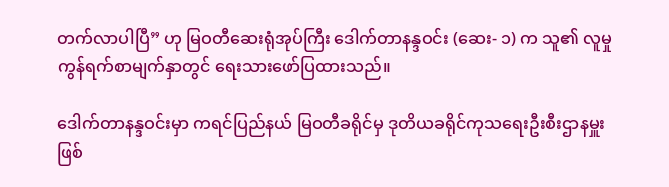တက်လာပါပြီ” ဟု မြဝတီဆေးရုံအုပ်ကြီး ဒေါက်တာနန္ဒဝင်း (ဆေး- ၁) က သူ၏ လူမှုကွန်ရက်စာမျက်နှာတွင် ရေးသားဖော်ပြထားသည်။

ဒေါက်တာနန္ဒဝင်းမှာ ကရင်ပြည်နယ် မြဝတီခရိုင်မှ ဒုတိယခရိုင်ကုသရေးဦးစီးဌာနမှူးဖြစ်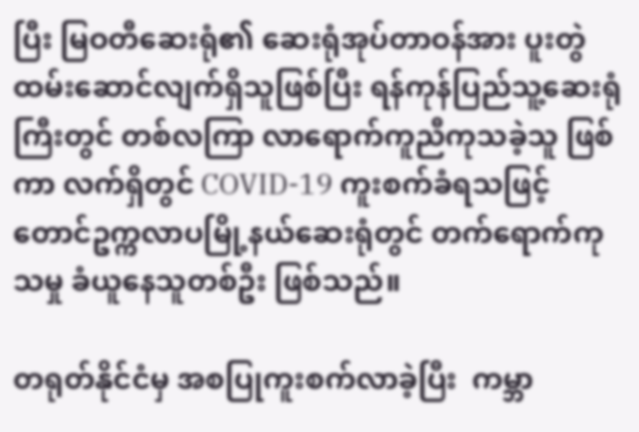ပြီး မြဝတီဆေးရုံ၏ ဆေးရုံအုပ်တာဝန်အား ပူးတွဲထမ်းဆောင်လျက်ရှိသူဖြစ်ပြီး ရန်ကုန်ပြည်သူ့ဆေးရုံကြီးတွင် တစ်လကြာ လာရောက်ကူညီကုသခဲ့သူ ဖြစ်ကာ လက်ရှိတွင် COVID-19 ကူးစက်ခံရသဖြင့် တောင်ဥက္ကလာပမြို့နယ်ဆေးရုံတွင် တက်ရောက်ကုသမှု ခံယူနေသူတစ်ဦး ဖြစ်သည်။

တရုတ်နိုင်ငံမှ အစပြုကူးစက်လာခဲ့ပြီး  ကမ္ဘာ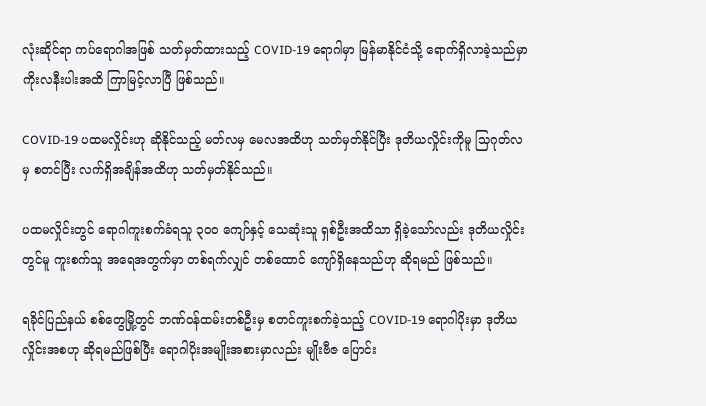လုံးဆိုင်ရာ ကပ်ရောဂါအဖြစ် သတ်မှတ်ထားသည့် COVID-19 ရောဂါမှာ မြန်မာနိုင်ငံသို့ ရောက်ရှိလာခဲ့သည်မှာ ကိုးလနီးပါးအထိ ကြာမြင့်လာပြီ ဖြစ်သည်။

COVID-19 ပထမလှိုင်းဟု ဆိုနိုင်သည့် မတ်လမှ မေလအထိဟု သတ်မှတ်နိုင်ပြီး ဒုတိယလှိုင်းကိုမူ သြဂုတ်လမှ စတင်ပြီး လက်ရှိအချိန်အထိဟု သတ်မှတ်နိုင်သည်။

ပထမလှိုင်းတွင် ရောဂါကူးစက်ခံရသူ ၃၀၀ ကျော်နှင့် သေဆုံးသူ ရှစ်ဦးအထိသာ ရှိခဲ့သော်လည်း ဒုတိယလှိုင်းတွင်မူ ကူးစက်သူ အရေအတွက်မှာ တစ်ရက်လျှင် တစ်ထောင် ကျော်ရှိနေသည်ဟု ဆိုရမည် ဖြစ်သည်။

ရခိုင်ပြည်နယ် စစ်တွေမြို့တွင် ဘဏ်ဝန်ထမ်းတစ်ဦးမှ စတင်ကူးစက်ခဲ့သည့် COVID-19 ရောဂါပိုးမှာ ဒုတိယလှိုင်းအစဟု ဆိုရမည်ဖြစ်ပြီး ရောဂါပိုးအမျိုးအစားမှာလည်း မျိုးဗီဇ ပြောင်း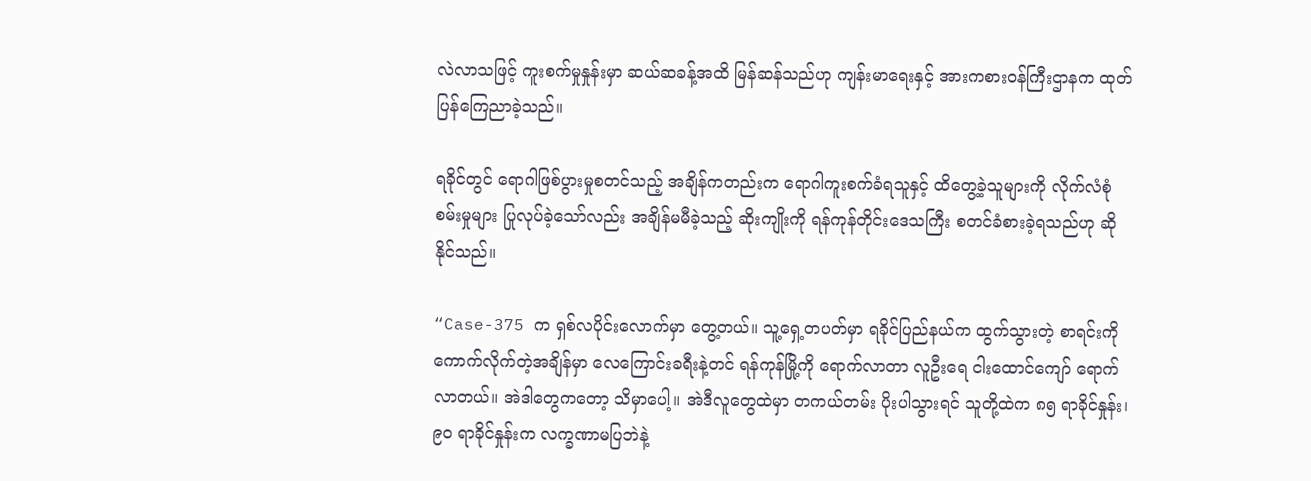လဲလာသဖြင့် ကူးစက်မှုနှုန်းမှာ ဆယ်ဆခန့်အထိ မြန်ဆန်သည်ဟု ကျန်းမာရေးနှင့် အားကစားဝန်ကြီးဌာနက ထုတ်ပြန်ကြေညာခဲ့သည်။

ရခိုင်တွင် ရောဂါဖြစ်ပွားမှုစတင်သည့် အချိန်ကတည်းက ရောဂါကူးစက်ခံရသူနှင့် ထိတွေ့ခဲ့သူများကို လိုက်လံစုံစမ်းမှုများ ပြုလုပ်ခဲ့သော်လည်း အချိန်မမီခဲ့သည့် ဆိုးကျိုးကို ရန်ကုန်တိုင်းဒေသကြီး စတင်ခံစားခဲ့ရသည်ဟု ဆိုနိုင်သည်။

“Case-375 က ရှစ်လပိုင်းလောက်မှာ တွေ့တယ်။ သူ့ရှေ့တပတ်မှာ ရခိုင်ပြည်နယ်က ထွက်သွားတဲ့ စာရင်းကို ကောက်လိုက်တဲ့အချိန်မှာ လေကြောင်းခရီးနဲ့တင် ရန်ကုန်မြို့ကို ရောက်လာတာ လူဦးရေ ငါးထောင်ကျော် ရောက်လာတယ်။ အဲဒါတွေကတော့ သိမှာပေါ့။ အဲဒီလူတွေထဲမှာ တကယ်တမ်း ပိုးပါသွားရင် သူတို့ထဲက ၈၅ ရာခိုင်နှုန်း၊ ၉၀ ရာခိုင်နှုန်းက လက္ခဏာမပြဘဲနဲ့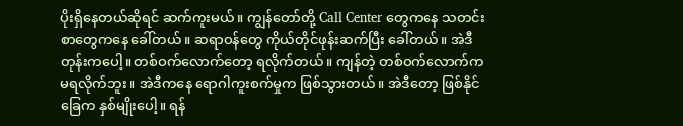ပိုးရှိနေတယ်ဆိုရင် ဆက်ကူးမယ်။ ကျွန်တော်တို့ Call Center တွေကနေ သတင်းစာတွေကနေ ခေါ်တယ်။ ဆရာဝန်တွေ ကိုယ်တိုင်ဖုန်းဆက်ပြီး ခေါ်တယ်။ အဲဒီတုန်းကပေါ့။ တစ်ဝက်လောက်တော့ ရလိုက်တယ်။ ကျန်တဲ့ တစ်ဝက်လောက်က မရလိုက်ဘူး။ အဲဒီကနေ ရောဂါကူးစက်မှုက ဖြစ်သွားတယ်။ အဲဒီတော့ ဖြစ်နိုင်ခြေက နှစ်မျိုးပေါ့။ ရန်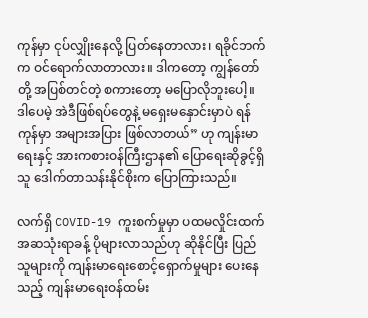ကုန်မှာ ငုပ်လျှိုးနေလို့ ပြတ်နေတာလား၊ ရခိုင်ဘက်က ဝင်ရောက်လာတာလား။ ဒါကတော့ ကျွန်တော်တို့ အပြစ်တင်တဲ့ စကားတော့ မပြောလိုဘူးပေါ့။ ဒါပေမဲ့ အဲဒီဖြစ်ရပ်တွေနဲ့ မရှေးမနှောင်းမှာပဲ ရန်ကုန်မှာ အများအပြား ဖြစ်လာတယ်” ဟု ကျန်းမာရေးနှင့် အားကစားဝန်ကြီးဌာန၏ ပြောရေးဆိုခွင့်ရှိသူ ဒေါက်တာသန်းနိုင်စိုးက ပြောကြားသည်။

လက်ရှိ COVID-19 ကူးစက်မှုမှာ ပထမလှိုင်းထက် အဆသုံးရာခန့် ပိုများလာသည်ဟု ဆိုနိုင်ပြီး ပြည်သူများကို ကျန်းမာရေးစောင့်ရှောက်မှုများ ပေးနေသည့် ကျန်းမာရေးဝန်ထမ်း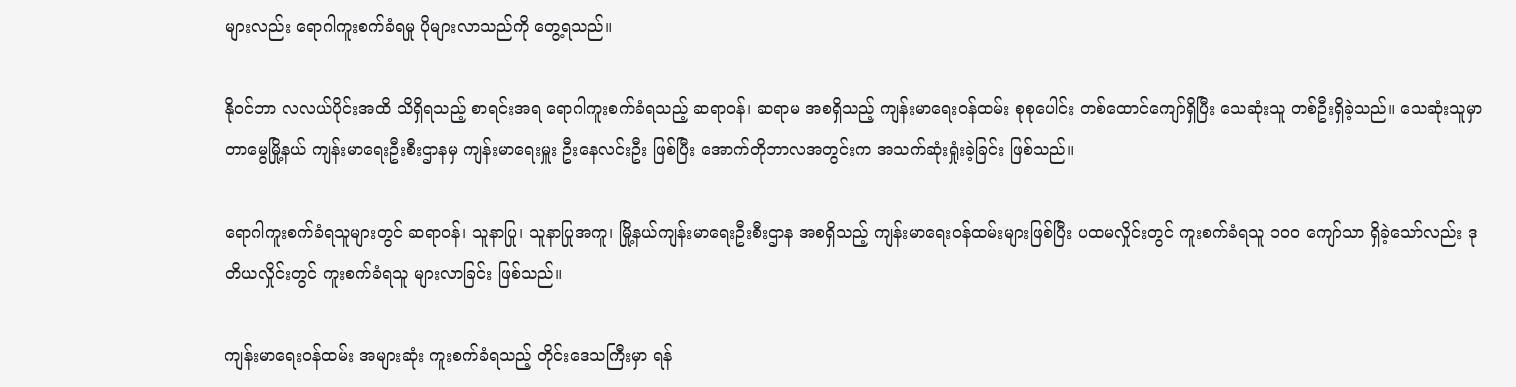များလည်း ရောဂါကူးစက်ခံရမှု ပိုများလာသည်ကို တွေ့ရသည်။

နိုဝင်ဘာ လလယ်ပိုင်းအထိ သိရှိရသည့် စာရင်းအရ ရောဂါကူးစက်ခံရသည့် ဆရာဝန်၊ ဆရာမ အစရှိသည့် ကျန်းမာရေးဝန်ထမ်း စုစုပေါင်း တစ်ထောင်ကျော်ရှိပြီး သေဆုံးသူ တစ်ဦးရှိခဲ့သည်။ သေဆုံးသူမှာ တာမွေမြို့နယ် ကျန်းမာရေးဦးစီးဌာနမှ ကျန်းမာရေးမှူး ဦးနေလင်းဦး ဖြစ်ပြီး အောက်တိုဘာလအတွင်းက အသက်ဆုံးရှုံးခဲ့ခြင်း ဖြစ်သည်။

ရောဂါကူးစက်ခံရသူများတွင် ဆရာဝန်၊ သူနာပြု၊ သူနာပြုအကူ၊ မြို့နယ်ကျန်းမာရေးဦးစီးဌာန အစရှိသည့် ကျန်းမာရေးဝန်ထမ်းများဖြစ်ပြီး ပထမလှိုင်းတွင် ကူးစက်ခံရသူ ၁၀၀ ကျော်သာ ရှိခဲ့သော်လည်း ဒုတိယလှိုင်းတွင် ကူးစက်ခံရသူ များလာခြင်း ဖြစ်သည်။

ကျန်းမာရေးဝန်ထမ်း အများဆုံး ကူးစက်ခံရသည့် တိုင်းဒေသကြီးမှာ ရန်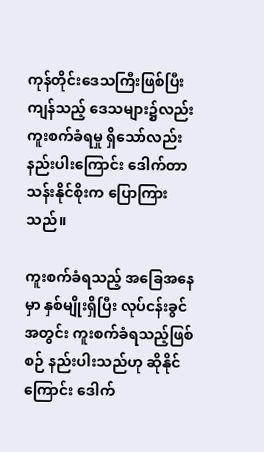ကုန်တိုင်းဒေသကြီးဖြစ်ပြီး ကျန်သည့် ဒေသများ၌လည်း ကူးစက်ခံရမှု ရှိသော်လည်း နည်းပါးကြောင်း ဒေါက်တာသန်းနိုင်စိုးက ပြောကြားသည်။

ကူးစက်ခံရသည့် အခြေအနေမှာ နှစ်မျိုးရှိပြီး လုပ်ငန်းခွင်အတွင်း ကူးစက်ခံရသည့်ဖြစ်စဉ် နည်းပါးသည်ဟု ဆိုနိုင်ကြောင်း ဒေါက်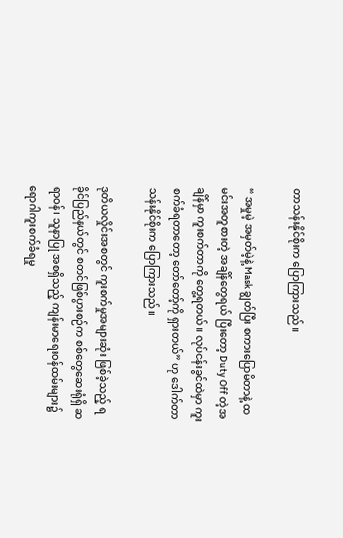တာသန်းနိုင်စိုးက ပြောကြားသည်။

“ အမှုမဲ့ အမှတ်မဲ့နဲ့ Mask ချွတ်ပြီး စကားပြောမိတာနဲ့ ထမင်းအတူစားတဲ့ အချိန်တွေရယ် ပြီးတော့ Duty Off တဲ့အချိန်မှာ ကူးစက်တာကို တွေ့ရတယ်။ လုပ်ငန်းခွင်ထဲမှာ ကူးစက်ခံရတာတော့ တော်တော့်ကို ရှားတယ်” ဟု ဒေါက်တာသန်းနိုင်စိုးက ပြောကြားသည်။

ဒုတိယလှိုင်းအစတွင် ကူးစက်မှုအများဆုံး ဖြစ်ခဲ့သည့် ရခိုင်ပြည်နယ်တွင် စတင်ဖြစ်ပွားစဉ်က စစ်တွေဆေးရုံရှိ ဆရာဝန်၊ သူနာပြု အစရှိသည့် ကျန်းမာရေးဝန်ထမ်းများ၌ ရောဂါကူးစက်ခံရမှု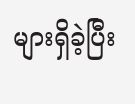များရှိခဲ့ပြီး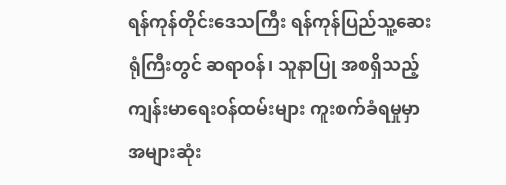ရန်ကုန်တိုင်းဒေသကြီး ရန်ကုန်ပြည်သူ့ဆေးရုံကြီးတွင် ဆရာဝန်၊ သူနာပြု အစရှိသည့် ကျန်းမာရေးဝန်ထမ်းများ ကူးစက်ခံရမှုမှာ အများဆုံး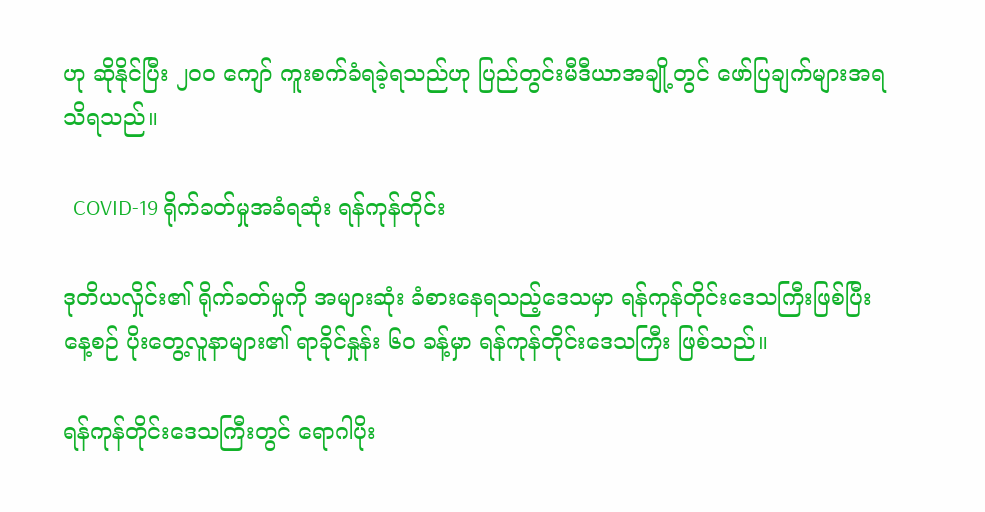ဟု ဆိုနိုင်ပြီး ၂၀၀ ကျော် ကူးစက်ခံရခဲ့ရသည်ဟု ပြည်တွင်းမီဒီယာအချို့တွင် ဖော်ပြချက်များအရ သိရသည်။

  COVID-19 ရိုက်ခတ်မှုအခံရဆုံး ရန်ကုန်တိုင်း

ဒုတိယလှိုင်း၏ ရိုက်ခတ်မှုကို အများဆုံး ခံစားနေရသည့်ဒေသမှာ ရန်ကုန်တိုင်းဒေသကြီးဖြစ်ပြီး နေ့စဉ် ပိုးတွေ့လူနာများ၏ ရာခိုင်နှုန်း ၆၀ ခန့်မှာ ရန်ကုန်တိုင်းဒေသကြီး ဖြစ်သည်။

ရန်ကုန်တိုင်းဒေသကြီးတွင် ရောဂါပိုး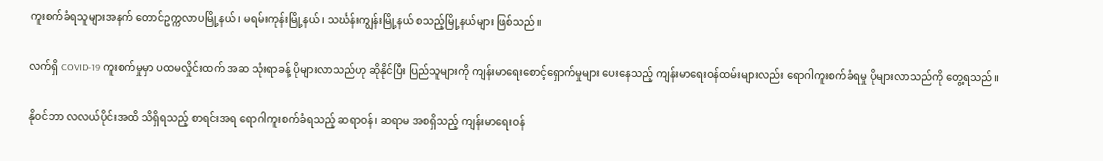ကူးစက်ခံရသူများအနက် တောင်ဥက္ကလာပမြို့နယ်၊ မရမ်းကုန်းမြို့နယ်၊ သင်္ဃန်းကျွန်းမြို့နယ် စသည့်မြို့နယ်များ ဖြစ်သည်။

လက်ရှိ COVID-19 ကူးစက်မှုမှာ ပထမလှိုင်းထက် အဆ သုံးရာခန့် ပိုများလာသည်ဟု ဆိုနိုင်ပြီး ပြည်သူများကို ကျန်းမာရေးစောင့်ရှောက်မှုများ ပေးနေသည့် ကျန်းမာရေးဝန်ထမ်းများလည်း ရောဂါကူးစက်ခံရမှု ပိုများလာသည်ကို တွေ့ရသည်။

နိုဝင်ဘာ လလယ်ပိုင်းအထိ သိရှိရသည့် စာရင်းအရ ရောဂါကူးစက်ခံရသည့် ဆရာဝန်၊ ဆရာမ အစရှိသည့် ကျန်းမာရေးဝန်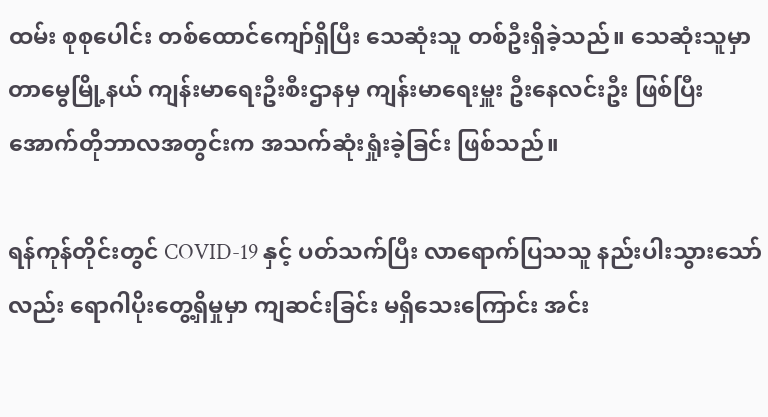ထမ်း စုစုပေါင်း တစ်ထောင်ကျော်ရှိပြီး သေဆုံးသူ တစ်ဦးရှိခဲ့သည်။ သေဆုံးသူမှာ တာမွေမြို့နယ် ကျန်းမာရေးဦးစီးဌာနမှ ကျန်းမာရေးမှူး ဦးနေလင်းဦး ဖြစ်ပြီး အောက်တိုဘာလအတွင်းက အသက်ဆုံးရှုံးခဲ့ခြင်း ဖြစ်သည်။

ရန်ကုန်တိုင်းတွင် COVID-19 နှင့် ပတ်သက်ပြီး လာရောက်ပြသသူ နည်းပါးသွားသော်လည်း ရောဂါပိုးတွေ့ရှိမှုမှာ ကျဆင်းခြင်း မရှိသေးကြောင်း အင်း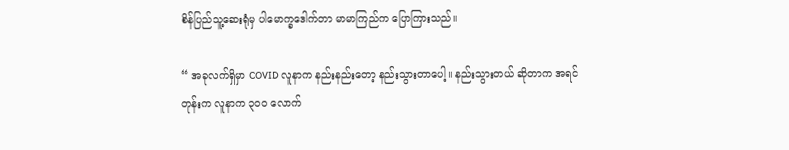စိန်ပြည်သူ့ဆေးရုံမှ ပါမောက္ခဒေါက်တာ မာမာကြည်က ပြောကြားသည်။

“ အခုလက်ရှိမှာ COVID လူနာက နည်းနည်းတော့ နည်းသွားတာပေါ့။ နည်းသွားတယ် ဆိုတာက အရင်တုန်းက လူနာက ၃၀၀ လောက်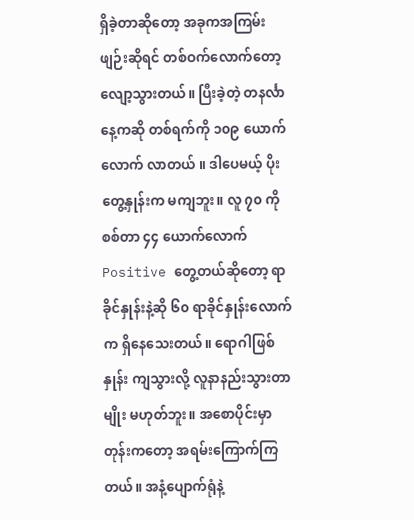ရှိခဲ့တာဆိုတော့ အခုကအကြမ်းဖျဉ်းဆိုရင် တစ်ဝက်လောက်တော့ လျော့သွားတယ်။ ပြီးခဲ့တဲ့ တနင်္လာနေ့ကဆို တစ်ရက်ကို ၁၀၉ ယောက်လောက် လာတယ် ။ ဒါပေမယ့် ပိုးတွေ့နှုန်းက မကျဘူး။ လူ ၇၀ ကို စစ်တာ ၄၄ ယောက်လောက် Positive တွေ့တယ်ဆိုတော့ ရာခိုင်နှုန်းနဲ့ဆို ၆၀ ရာခိုင်နှုန်းလောက် က ရှိနေသေးတယ်။ ရောဂါဖြစ်နှုန်း ကျသွားလို့ လူနာနည်းသွားတာမျိုး မဟုတ်ဘူး။ အစောပိုင်းမှာတုန်းကတော့ အရမ်းကြောက်ကြတယ်။ အနံ့ပျောက်ရုံနဲ့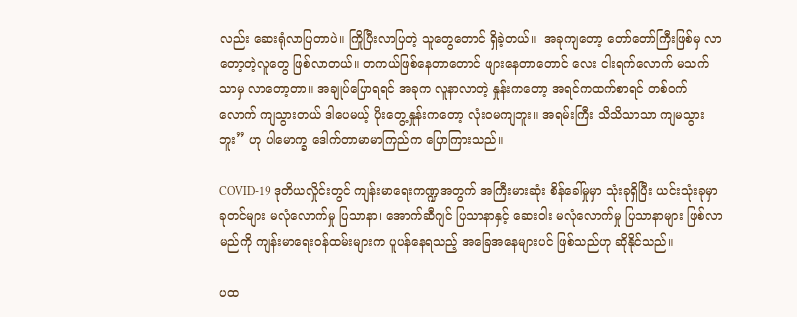လည်း ဆေးရုံလာပြတာပဲ။ ကြိုပြီးလာပြတဲ့ သူတွေတောင် ရှိခဲ့တယ်။  အခုကျတော့ တော်တော်ကြီးဖြစ်မှ လာတော့တဲ့လူတွေ ဖြစ်လာတယ်။ တကယ်ဖြစ်နေတာတောင် ဖျားနေတာတောင် လေး ငါးရက်လောက် မသက်သာမှ လာတော့တာ။ အချုပ်ပြောရရင် အခုက လူနာလာတဲ့ နှုန်းကတော့ အရင်ကထက်စာရင် တစ်ဝက်လောက် ကျသွားတယ် ဒါပေမယ့် ပိုးတွေ့နှုန်းကတော့ လုံးဝမကျဘူး။ အရမ်းကြီး သိသိသာသာ ကျမသွားဘူး” ဟု ပါမောက္ခ ဒေါက်တာမာမာကြည်က ပြောကြားသည်။

COVID-19 ဒုတိယလှိုင်းတွင် ကျန်းမာရေးကဏ္ဍအတွက် အကြီးမားဆုံး စိန်ခေါ်မှုမှာ သုံးခုရှိပြီး ယင်းသုံးခုမှာ ခုတင်များ မလုံလောက်မှု ပြသာနာ၊ အောက်ဆီဂျင် ပြသာနာနှင့် ဆေးဝါး မလုံလောက်မှု ပြသာနာများ ဖြစ်လာမည်ကို ကျန်းမာရေးဝန်ထမ်းများက ပူပန်နေရသည့် အခြေအနေများပင် ဖြစ်သည်ဟု ဆိုနိုင်သည်။

ပထ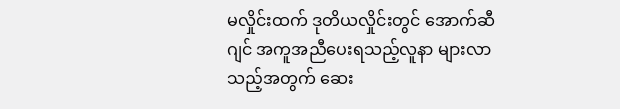မလှိုင်းထက် ဒုတိယလှိုင်းတွင် အောက်ဆီဂျင် အကူအညီပေးရသည့်လူနာ များလာသည့်အတွက် ဆေး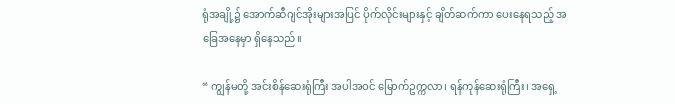ရုံအချို့၌ အောက်ဆီဂျင်အိုးများအပြင် ပိုက်လိုင်းများနှင့် ချိတ်ဆက်ကာ ပေးနေရသည့် အခြေအနေမှာ ရှိနေသည်။

“ ကျွန်မတို့ အင်းစိန်ဆေးရုံကြီး အပါအဝင် မြောက်ဥက္ကလာ၊ ရန်ကုန်ဆေးရုံကြီး၊ အရှေ့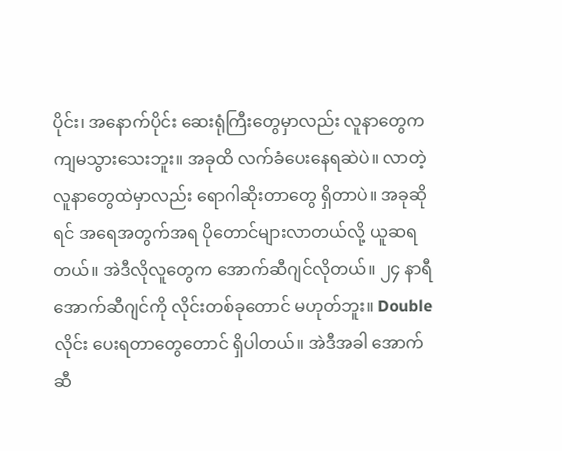ပိုင်း၊ အနောက်ပိုင်း ဆေးရုံကြီးတွေမှာလည်း လူနာတွေက ကျမသွားသေးဘူး။ အခုထိ လက်ခံပေးနေရဆဲပဲ။ လာတဲ့ လူနာတွေထဲမှာလည်း ရောဂါဆိုးတာတွေ ရှိတာပဲ။ အခုဆိုရင် အရေအတွက်အရ ပိုတောင်များလာတယ်လို့ ယူဆရတယ်။ အဲဒီလိုလူတွေက အောက်ဆီဂျင်လိုတယ်။ ၂၄ နာရီ အောက်ဆီဂျင်ကို လိုင်းတစ်ခုတောင် မဟုတ်ဘူး။ Double လိုင်း ပေးရတာတွေတောင် ရှိပါတယ်။ အဲဒီအခါ အောက်ဆီ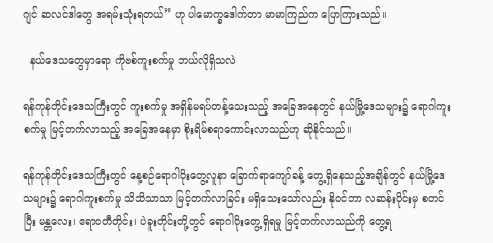ဂျင် ဆလင်ဒါတွေ အရမ်းသုံးရတယ်” ဟု ပါမောက္ခဒေါက်တာ မာမာကြည်က ပြောကြားသည်။

  နယ်ဒေသတွေမှာရော ကိုဗစ်ကူးစက်မှု ဘယ်လိုရှိသလဲ

ရန်ကုန်တိုင်းဒေသကြီးတွင် ကူးစက်မှု အရှိန်မရပ်တန့်သေးသည့် အခြေအနေတွင် နယ်မြို့ဒေသများ၌ ရောဂါကူးစက်မှု မြင့်တက်လာသည့် အခြေအနေမှာ စိုးရိမ်စရာကောင်းလာသည်ဟု ဆိုနိုင်သည်။

ရန်ကုန်တိုင်းဒေသကြီးတွင် နေ့စဉ်ရောဂါပိုးတွေ့လူနာ ခြောက်ရာကျော်ခန့် တွေ့ရှိနေသည့်အချိန်တွင် နယ်မြို့ဒေသများ၌ ရောဂါကူးစက်မှု သိသိသာသာ မြင့်တက်လာခြင်း မရှိသေးသော်လည်း နိုဝင်ဘာ လဆန်းပိုင်းမှ စတင်ပြီး မန္တလေး၊ ဧရာဝတီတိုင်း၊ ပဲခူးတိုင်းတို့တွင် ရောဂါပိုးတွေ့ရှိရမှု မြင့်တက်လာသည်ကို တွေ့ရ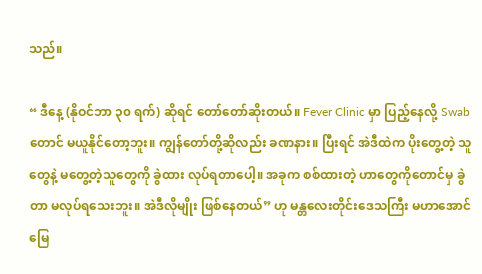သည်။

“ ဒီနေ့ (နိုဝင်ဘာ ၃၀ ရက်) ဆိုရင် တော်တော်ဆိုးတယ်။ Fever Clinic မှာ ပြည့်နေလို့ Swab တောင် မယူနိုင်တော့ဘူး။ ကျွန်တော်တို့ဆိုလည်း ခဏနား။ ပြီးရင် အဲဒီထဲက ပိုးတွေ့တဲ့ သူတွေနဲ့ မတွေ့တဲ့သူတွေကို ခွဲထား လုပ်ရတာပေါ့။ အခုက စစ်ထားတဲ့ ဟာတွေကိုတောင်မှ ခွဲတာ မလုပ်ရသေးဘူး။ အဲဒီလိုမျိုး ဖြစ်နေတယ်” ဟု မန္တလေးတိုင်းဒေသကြီး မဟာအောင်မြေ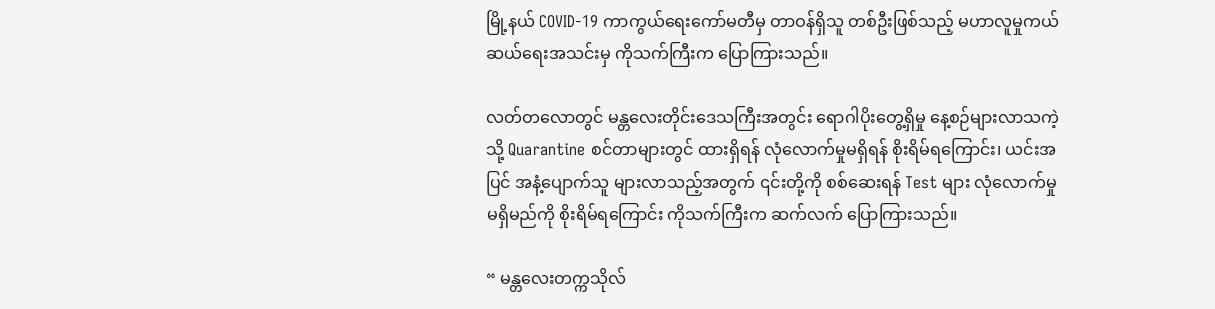မြို့နယ် COVID-19 ကာကွယ်ရေးကော်မတီမှ တာဝန်ရှိသူ တစ်ဦးဖြစ်သည့် မဟာလူမှုကယ်ဆယ်ရေးအသင်းမှ ကိုသက်ကြီးက ပြောကြားသည်။

လတ်တလောတွင် မန္တလေးတိုင်းဒေသကြီးအတွင်း ရောဂါပိုးတွေ့ရှိမှု နေ့စဉ်များလာသကဲ့သို့ Quarantine စင်တာများတွင် ထားရှိရန် လုံလောက်မှုမရှိရန် စိုးရိမ်ရကြောင်း၊ ယင်းအပြင် အနံ့ပျောက်သူ များလာသည့်အတွက် ၎င်းတို့ကို စစ်ဆေးရန် Test များ လုံလောက်မှု မရှိမည်ကို စိုးရိမ်ရကြောင်း ကိုသက်ကြီးက ဆက်လက် ပြောကြားသည်။

“ မန္တလေးတက္ကသိုလ်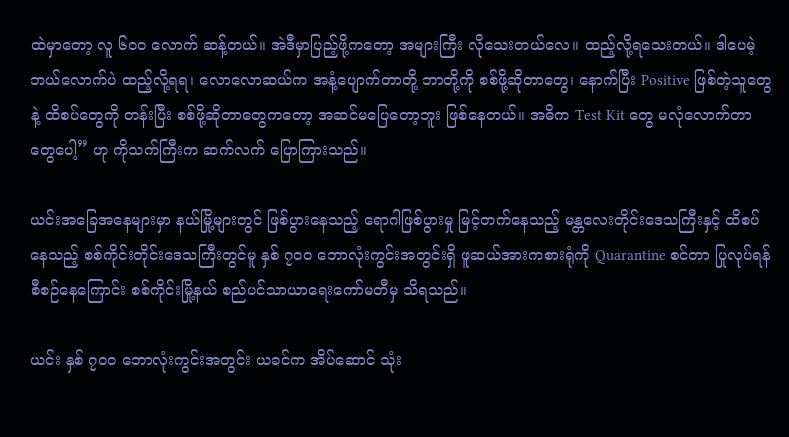ထဲမှာတော့ လူ ၆၀၀ လောက် ဆန့်တယ်။ အဲဒီမှာပြည့်ဖို့ကတော့ အများကြီး လိုသေးတယ်လေ။ ထည့်လို့ရသေးတယ်။ ဒါပေမဲ့ဘယ်လောက်ပဲ ထည့်လို့ရရ၊ လောလောဆယ်က အနံ့ပျောက်တာတို့ ဘာတို့ကို စစ်ဖို့ဆိုတာတွေ၊ နောက်ပြီး Positive ဖြစ်တဲ့သူတွေနဲ့ ထိစပ်တွေကို တန်းပြီး စစ်ဖို့ဆိုတာတွေကတော့ အဆင်မပြေတော့ဘူး ဖြစ်နေတယ်။ အဓိက Test Kit တွေ မလုံလောက်တာတွေပေါ့” ဟု ကိုသက်ကြီးက ဆက်လက် ပြောကြားသည်။

ယင်းအခြေအနေများမှာ နယ်မြို့များတွင် ဖြစ်ပွားနေသည့် ရောဂါဖြစ်ပွားမှု မြင့်တက်နေသည့် မန္တလေးတိုင်းဒေသကြီးနှင့် ထိစပ်နေသည့် စစ်ကိုင်းတိုင်းဒေသကြီးတွင်မူ နှစ် ၇၀၀ ဘောလုံးကွင်းအတွင်းရှိ ဖူဆယ်အားကစားရုံကို Quarantine စင်တာ ပြုလုပ်ရန် စီစဉ်နေကြောင်း စစ်ကိုင်းမြို့နယ် စည်ပင်သာယာရေးကော်မတီမှ သိရသည်။

ယင်း နှစ် ၇၀၀ ဘောလုံးကွင်းအတွင်း ယခင်က အိပ်ဆောင် သုံး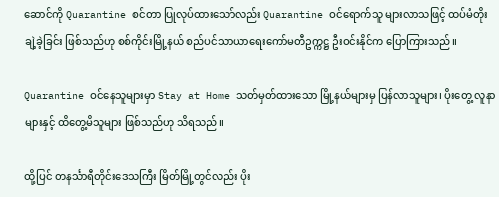ဆောင်ကို Quarantine စင်တာ ပြုလုပ်ထားသော်လည်း Quarantine ဝင်ရောက်သူ များလာသဖြင့် ထပ်မံတိုးချဲ့ခဲ့ခြင်း ဖြစ်သည်ဟု စစ်ကိုင်းမြို့နယ် စည်ပင်သာယာရေးကော်မတီဥက္ကဋ္ဌ ဦးဝင်းနိုင်က ပြောကြားသည်။

Quarantine ဝင်နေသူများမှာ Stay at Home သတ်မှတ်ထားသော မြို့နယ်များမှ ပြန်လာသူများ၊ ပိုးတွေ့ လူနာများနှင့် ထိတွေ့မိသူများ ဖြစ်သည်ဟု သိရသည်။

ထို့ပြင် တနင်္သာရီတိုင်းဒေသကြီး မြိတ်မြို့တွင်လည်း ပိုး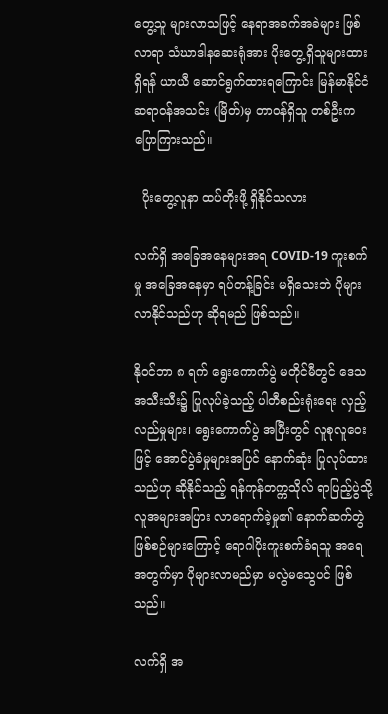တွေ့သူ များလာသဖြင့် နေရာအခက်အခဲများ ဖြစ်လာရာ သံဃာဒါနဆေးရုံအား ပိုးတွေ့ရှိသူများထားရှိရန် ယာယီ ဆောင်ရွက်ထားရကြောင်း မြန်မာနိုင်ငံဆရာဝန်အသင်း (မြိတ်)မှ တာဝန်ရှိသူ တစ်ဦးက ပြောကြားသည်။

  ပိုးတွေ့လူနာ ထပ်တိုးဖို့ ရှိနိုင်သလား

လက်ရှိ အခြေအနေများအရ COVID-19 ကူးစက်မှု အခြေအနေမှာ ရပ်တန့်ခြင်း မရှိသေးဘဲ ပိုများလာနိုင်သည်ဟု ဆိုရမည် ဖြစ်သည်။

နိုဝင်ဘာ ၈ ရက် ရွေးကောက်ပွဲ မတိုင်မီတွင် ဒေသအသီးသီး၌ ပြုလုပ်ခဲ့သည့် ပါတီစည်းရုံးရေး လှည့်လည်မှုများ၊ ရွေးကောက်ပွဲ အပြီးတွင် လူစုလူဝေးဖြင့် အောင်ပွဲခံမှုများအပြင် နောက်ဆုံး ပြုလုပ်ထားသည်ဟု ဆိုနိုင်သည့် ရန်ကုန်တက္ကသိုလ် ရာပြည့်ပွဲသို့ လူအများအပြား လာရောက်ခဲ့မှု၏ နောက်ဆက်တွဲ ဖြစ်စဉ်များကြောင့် ရောဂါပိုးကူးစက်ခံရသူ အရေအတွက်မှာ ပိုများလာမည်မှာ မလွဲမသွေပင် ဖြစ်သည်။

လက်ရှိ အ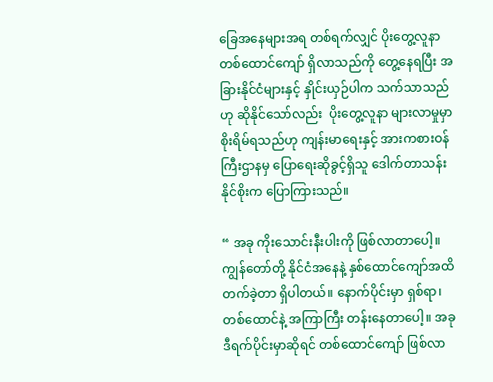ခြေအနေများအရ တစ်ရက်လျှင် ပိုးတွေ့လူနာ တစ်ထောင်ကျော် ရှိလာသည်ကို တွေ့နေရပြီး အခြားနိုင်ငံများနှင့် နှိုင်းယှဉ်ပါက သက်သာသည်ဟု ဆိုနိုင်သော်လည်း  ပိုးတွေ့လူနာ များလာမှုမှာ စိုးရိမ်ရသည်ဟု ကျန်းမာရေးနှင့် အားကစားဝန်ကြီးဌာနမှ ပြောရေးဆိုခွင့်ရှိသူ ဒေါက်တာသန်းနိုင်စိုးက ပြောကြားသည်။

“ အခု ကိုးသောင်းနီးပါးကို ဖြစ်လာတာပေါ့။ ကျွန်တော်တို့ နိုင်ငံအနေနဲ့ နှစ်ထောင်ကျော်အထိ တက်ခဲ့တာ ရှိပါတယ်။ နောက်ပိုင်းမှာ ရှစ်ရာ၊ တစ်ထောင်နဲ့ အကြာကြီး တန်းနေတာပေါ့။ အခု ဒီရက်ပိုင်းမှာဆိုရင် တစ်ထောင်ကျော် ဖြစ်လာ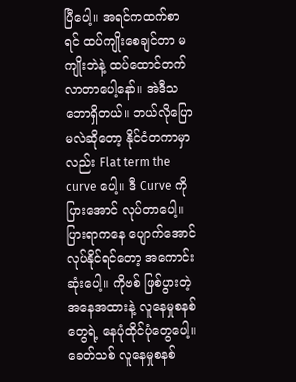ပြီပေါ့။ အရင်ကထက်စာရင် ထပ်ကျိုးစေချင်တာ မကျိုးဘဲနဲ့ ထပ်ထောင်တက် လာတာပေါ့နော်။ အဲဒီသဘောရှိတယ်။ ဘယ်လိုပြောမလဲဆိုတော့ နိုင်ငံတကာမှာလည်း Flat term the curve ပေါ့။ ဒီ Curve ကို ပြားအောင် လုပ်တာပေါ့။ ပြားရာကနေ ပျောက်အောင် လုပ်နိုင်ရင်တော့ အကောင်းဆုံးပေါ့။ ကိုဗစ် ဖြစ်ပွားတဲ့ အနေအထားနဲ့ လူနေမှုစနစ်တွေရဲ့ နေပုံထိုင်ပုံတွေပေါ့။ ခေတ်သစ် လူနေမှုစနစ်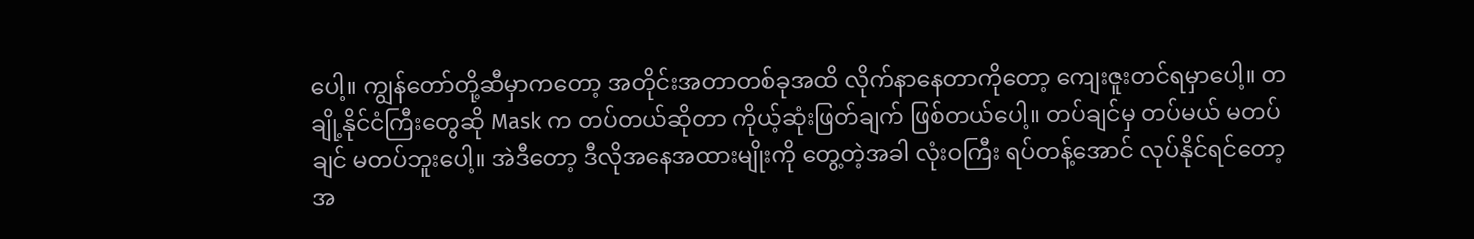ပေါ့။ ကျွန်တော်တို့ဆီမှာကတော့ အတိုင်းအတာတစ်ခုအထိ လိုက်နာနေတာကိုတော့ ကျေးဇူးတင်ရမှာပေါ့။ တချို့နိုင်ငံကြီးတွေဆို Mask က တပ်တယ်ဆိုတာ ကိုယ့်ဆုံးဖြတ်ချက် ဖြစ်တယ်ပေါ့။ တပ်ချင်မှ တပ်မယ် မတပ်ချင် မတပ်ဘူးပေါ့။ အဲဒီတော့ ဒီလိုအနေအထားမျိုးကို တွေ့တဲ့အခါ လုံးဝကြီး ရပ်တန့်အောင် လုပ်နိုင်ရင်တော့ အ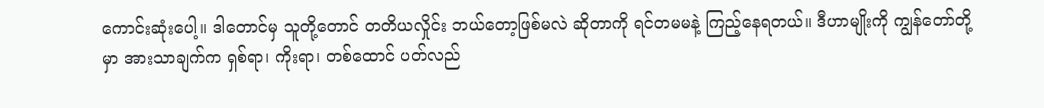ကောင်းဆုံးပေါ့။ ဒါတောင်မှ သူတို့တောင် တတိယလှိုင်း ဘယ်တော့ဖြစ်မလဲ ဆိုတာကို ရင်တမမနဲ့ ကြည့်နေရတယ်။ ဒီဟာမျိုးကို ကျွန်တော်တို့မှာ အားသာချက်က ရှစ်ရာ၊ ကိုးရာ၊ တစ်ထောင် ပတ်လည်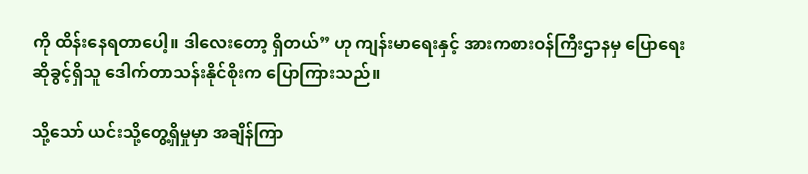ကို ထိန်းနေရတာပေါ့။ ဒါလေးတော့ ရှိတယ်” ဟု ကျန်းမာရေးနှင့် အားကစားဝန်ကြီးဌာနမှ ပြောရေးဆိုခွင့်ရှိသူ ဒေါက်တာသန်းနိုင်စိုးက ပြောကြားသည်။

သို့သော် ယင်းသို့တွေ့ရှိမှုမှာ အချိန်ကြာ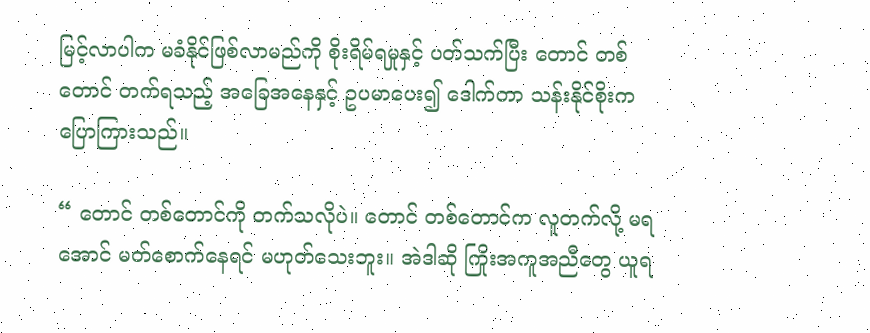မြင့်လာပါက မခံနိုင်ဖြစ်လာမည်ကို စိုးရိမ်ရမှုနှင့် ပတ်သက်ပြီး တောင် တစ်တောင် တက်ရသည့် အခြေအနေနှင့် ဥပမာပေး၍ ဒေါက်တာ သန်းနိုင်စိုးက ပြောကြားသည်။

“ တောင် တစ်တောင်ကို တက်သလိုပဲ။ တောင် တစ်တောင်က လူတက်လို့ မရအောင် မတ်စောက်နေရင် မဟုတ်သေးဘူး။ အဲဒါဆို ကြိုးအကူအညီတွေ ယူရ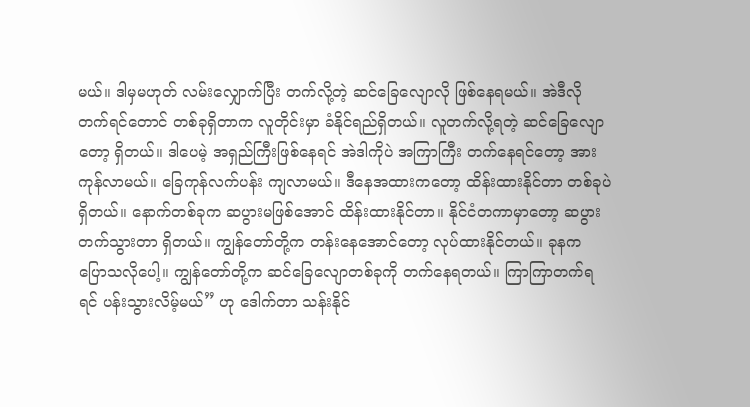မယ်။ ဒါမှမဟုတ် လမ်းလျှောက်ပြီး တက်လို့တဲ့ ဆင်ခြေလျောလို ဖြစ်နေရမယ်။ အဲဒီလို တက်ရင်တောင် တစ်ခုရှိတာက လူတိုင်းမှာ ခံနိုင်ရည်ရှိတယ်။ လူတက်လို့ရတဲ့ ဆင်ခြေလျောတော့ ရှိတယ်။ ဒါပေမဲ့ အရှည်ကြီးဖြစ်နေရင် အဲဒါကိုပဲ အကြာကြီး တက်နေရင်တော့ အားကုန်လာမယ်။ ခြေကုန်လက်ပန်း ကျလာမယ်။ ဒီနေအထားကတော့ ထိန်းထားနိုင်တာ တစ်ခုပဲ ရှိတယ်။ နောက်တစ်ခုက ဆပွားမဖြစ်အောင် ထိန်းထားနိုင်တာ။ နိုင်ငံတကာမှာတော့ ဆပွား တက်သွားတာ ရှိတယ်။ ကျွန်တော်တို့က တန်းနေအောင်တော့ လုပ်ထားနိုင်တယ်။ ခုနက ပြောသလိုပေါ့။ ကျွန်တော်တို့က ဆင်ခြေလျောတစ်ခုကို တက်နေရတယ်။ ကြာကြာတက်ရရင် ပန်းသွားလိမ့်မယ်” ဟု ဒေါက်တာ သန်းနိုင်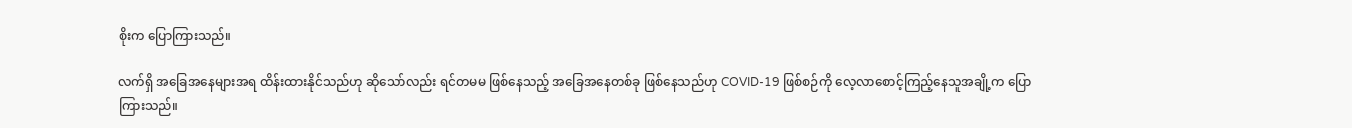စိုးက ပြောကြားသည်။

လက်ရှိ အခြေအနေများအရ ထိန်းထားနိုင်သည်ဟု ဆိုသော်လည်း ရင်တမမ ဖြစ်နေသည့် အခြေအနေတစ်ခု ဖြစ်နေသည်ဟု COVID-19 ဖြစ်စဉ်ကို လေ့လာစောင့်ကြည့်နေသူအချို့က ပြောကြားသည်။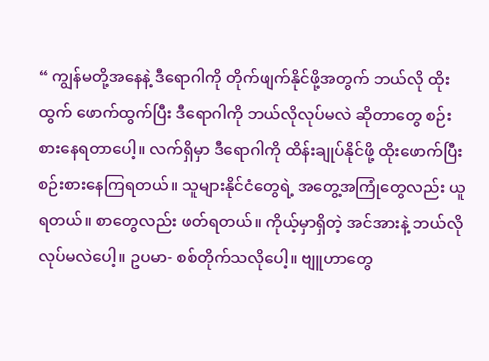“ ကျွန်မတို့အနေနဲ့ ဒီရောဂါကို တိုက်ဖျက်နိုင်ဖို့အတွက် ဘယ်လို ထိုးထွက် ဖောက်ထွက်ပြီး ဒီရောဂါကို ဘယ်လိုလုပ်မလဲ ဆိုတာတွေ စဉ်းစားနေရတာပေါ့။ လက်ရှိမှာ ဒီရောဂါကို ထိန်းချုပ်နိုင်ဖို့ ထိုးဖောက်ပြီး စဉ်းစားနေကြရတယ်။ သူများနိုင်ငံတွေရဲ့ အတွေ့အကြုံတွေလည်း ယူရတယ်။ စာတွေလည်း ဖတ်ရတယ်။ ကိုယ့်မှာရှိတဲ့ အင်အားနဲ့ ဘယ်လိုလုပ်မလဲပေါ့။ ဥပမာ- စစ်တိုက်သလိုပေါ့။ ဗျူဟာတွေ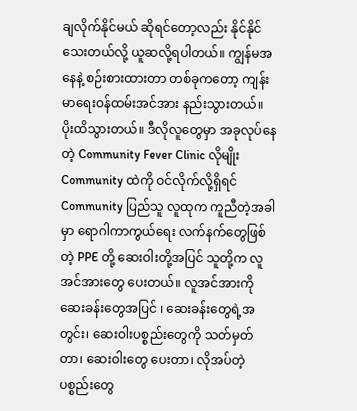ချလိုက်နိုင်မယ် ဆိုရင်တော့လည်း နိုင်နိုင်သေးတယ်လို့ ယူဆလို့ရပါတယ်။ ကျွန်မအနေနဲ့ စဉ်းစားထားတာ တစ်ခုကတော့ ကျန်းမာရေးဝန်ထမ်းအင်အား နည်းသွားတယ်။ ပိုးထိသွားတယ်။ ဒီလိုလူတွေမှာ အခုလုပ်နေတဲ့ Community Fever Clinic လိုမျိုး Community ထဲကို ဝင်လိုက်လို့ရှိရင် Community ပြည်သူ လူထုက ကူညီတဲ့အခါမှာ ရောဂါကာကွယ်ရေး လက်နက်တွေဖြစ်တဲ့ PPE တို့ ဆေးဝါးတို့အပြင် သူတို့က လူအင်အားတွေ ပေးတယ်။ လူအင်အားကို ဆေးခန်းတွေအပြင် ၊ ဆေးခန်းတွေရဲ့အတွင်း၊ ဆေးဝါးပစ္စည်းတွေကို သတ်မှတ်တာ၊ ဆေးဝါးတွေ ပေးတာ၊ လိုအပ်တဲ့ ပစ္စည်းတွေ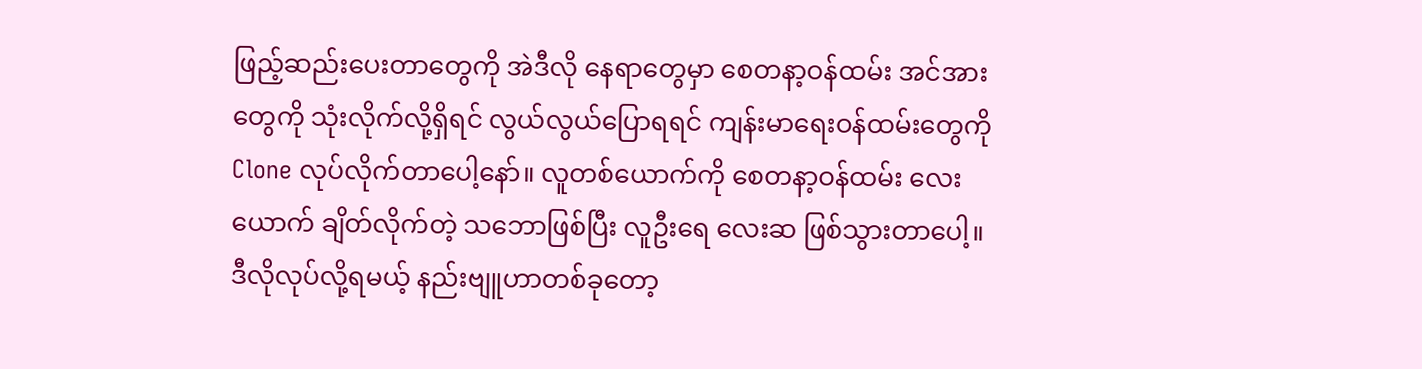ဖြည့်ဆည်းပေးတာတွေကို အဲဒီလို နေရာတွေမှာ စေတနာ့ဝန်ထမ်း အင်အားတွေကို သုံးလိုက်လို့ရှိရင် လွယ်လွယ်ပြောရရင် ကျန်းမာရေးဝန်ထမ်းတွေကို Clone လုပ်လိုက်တာပေါ့နော်။ လူတစ်ယောက်ကို စေတနာ့ဝန်ထမ်း လေးယောက် ချိတ်လိုက်တဲ့ သဘောဖြစ်ပြီး လူဦးရေ လေးဆ ဖြစ်သွားတာပေါ့။ ဒီလိုလုပ်လို့ရမယ့် နည်းဗျူဟာတစ်ခုတော့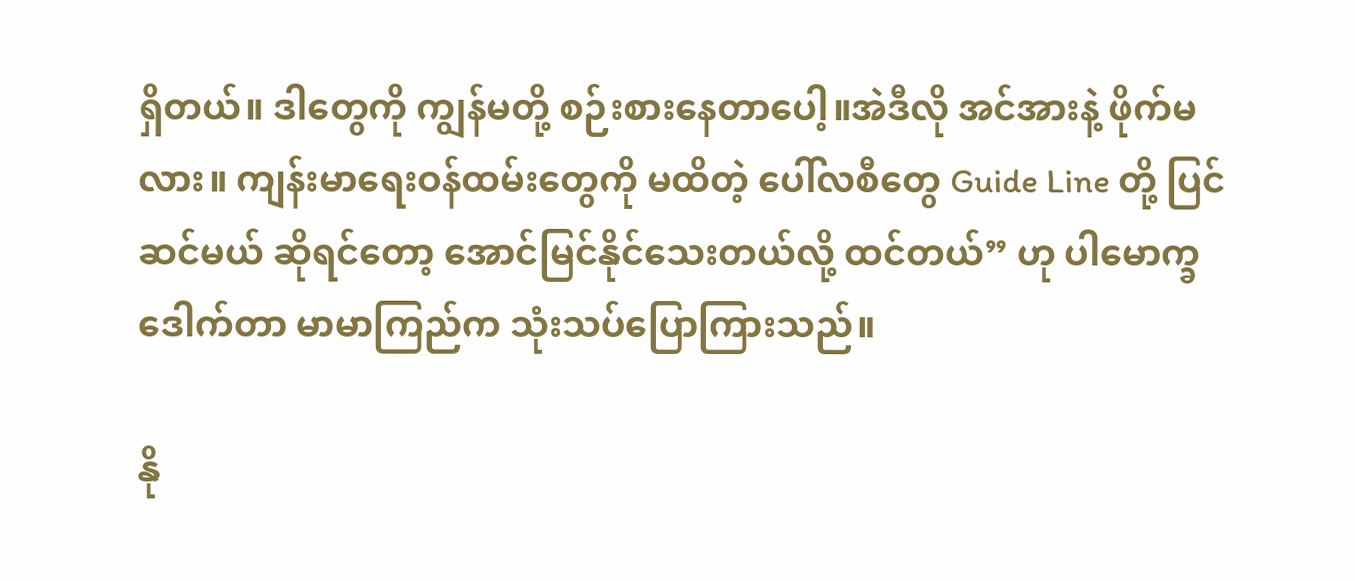ရှိတယ်။ ဒါတွေကို ကျွန်မတို့ စဉ်းစားနေတာပေါ့။အဲဒီလို အင်အားနဲ့ ဖိုက်မလား။ ကျန်းမာရေးဝန်ထမ်းတွေကို မထိတဲ့ ပေါ်လစီတွေ Guide Line တို့ ပြင်ဆင်မယ် ဆိုရင်တော့ အောင်မြင်နိုင်သေးတယ်လို့ ထင်တယ်” ဟု ပါမောက္ခဒေါက်တာ မာမာကြည်က သုံးသပ်ပြောကြားသည်။

နို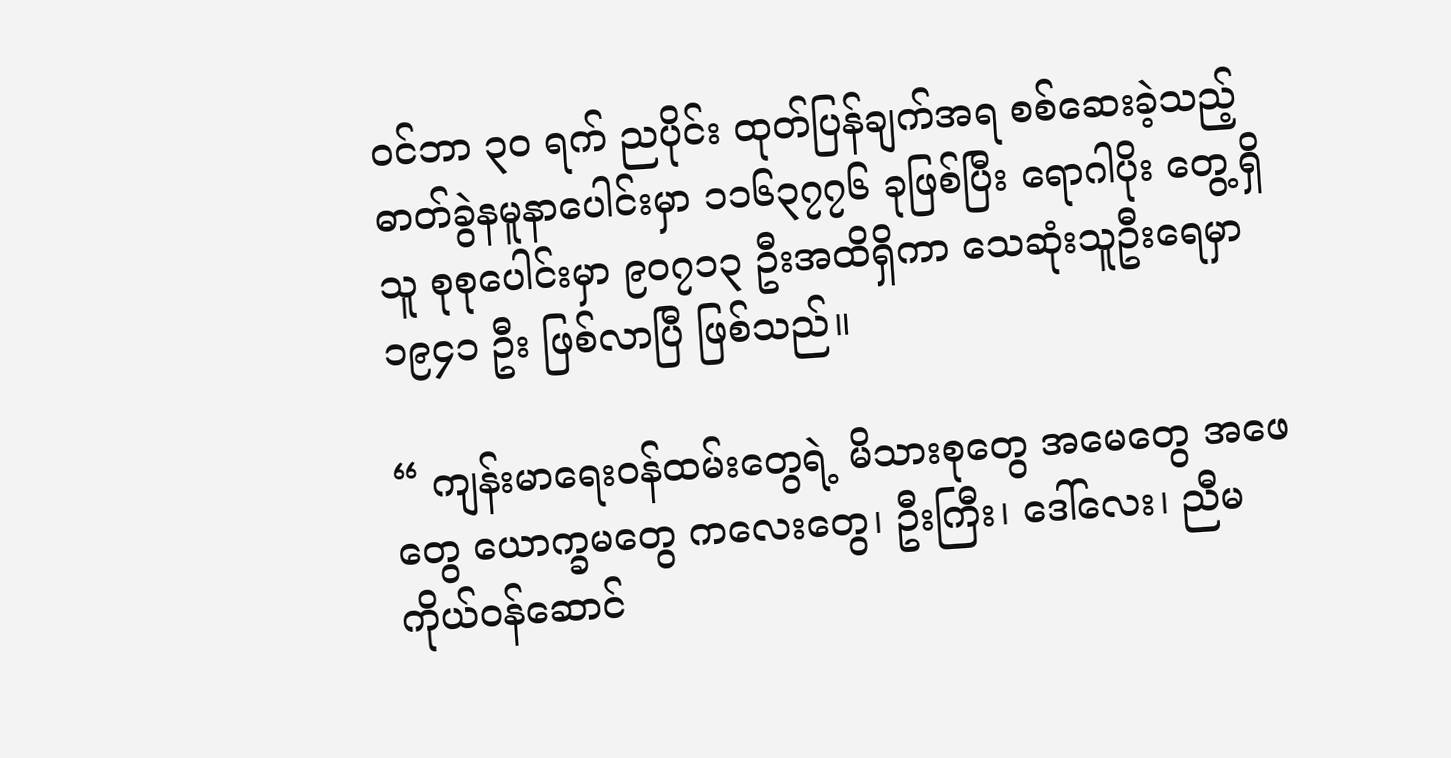ဝင်ဘာ ၃၀ ရက် ညပိုင်း ထုတ်ပြန်ချက်အရ စစ်ဆေးခဲ့သည့် ဓာတ်ခွဲနမူနာပေါင်းမှာ ၁၁၆၃၇၇၆ ခုဖြစ်ပြီး ရောဂါပိုး တွေ့ရှိသူ စုစုပေါင်းမှာ ၉၀၇၁၃ ဦးအထိရှိကာ သေဆုံးသူဦးရေမှာ ၁၉၄၁ ဦး ဖြစ်လာပြီ ဖြစ်သည်။

“ ကျန်းမာရေးဝန်ထမ်းတွေရဲ့ မိသားစုတွေ အမေတွေ အဖေတွေ ယောက္ခမတွေ ကလေးတွေ၊ ဦးကြီး၊ ဒေါ်လေး၊ ညီမ ကိုယ်ဝန်ဆောင်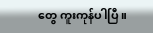တွေ ကူးကုန်ပါပြီ။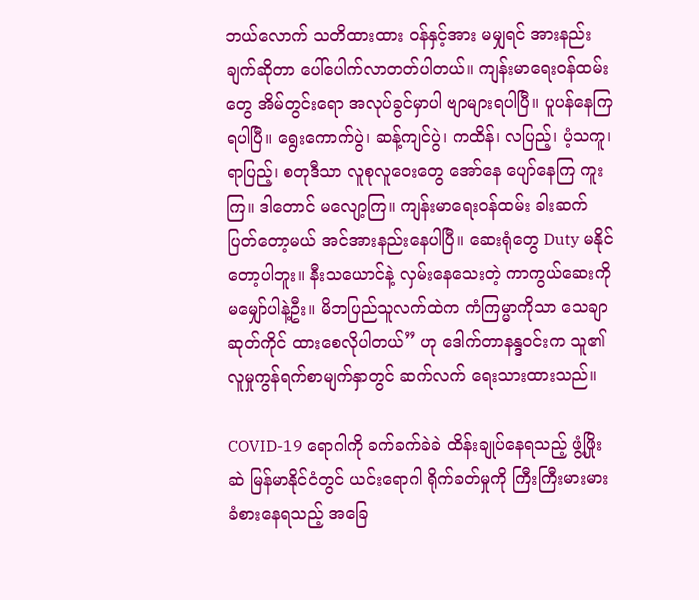ဘယ်လောက် သတိထားထား ဝန်နှင့်အား မမျှရင် အားနည်းချက်ဆိုတာ ပေါ်ပေါက်လာတတ်ပါတယ်။ ကျန်းမာရေးဝန်ထမ်းတွေ အိမ်တွင်းရော အလုပ်ခွင်မှာပါ ဗျာများရပါပြီ။ ပူပန်နေကြရပါပြီ။ ရွေးကောက်ပွဲ၊ ဆန့်ကျင်ပွဲ၊ ကထိန်၊ လပြည့်၊ ပံ့သကူ၊ ရာပြည့်၊ စတုဒီသာ လူစုလူဝေးတွေ အော်နေ ပျော်နေကြ ကူးကြ။ ဒါတောင် မလျော့ကြ။ ကျန်းမာရေးဝန်ထမ်း ခါးဆက် ပြတ်တော့မယ် အင်အားနည်းနေပါပြီ။ ဆေးရုံတွေ Duty မနိုင်တော့ပါဘူး။ နီးသယောင်နဲ့ လှမ်းနေသေးတဲ့ ကာကွယ်ဆေးကို မမျှော်ပါနဲ့ဦး။ မိဘပြည်သူလက်ထဲက ကံကြမ္မာကိုသာ သေချာဆုတ်ကိုင် ထားစေလိုပါတယ်” ဟု ဒေါက်တာနန္ဒဝင်းက သူ၏ လူမှုကွန်ရက်စာမျက်နှာတွင် ဆက်လက် ရေးသားထားသည်။

COVID-19 ရောဂါကို ခက်ခက်ခဲခဲ ထိန်းချုပ်နေရသည့် ဖွံ့ဖြိုးဆဲ မြန်မာနိုင်ငံတွင် ယင်းရောဂါ ရိုက်ခတ်မှုကို ကြီးကြီးမားမား ခံစားနေရသည့် အခြေ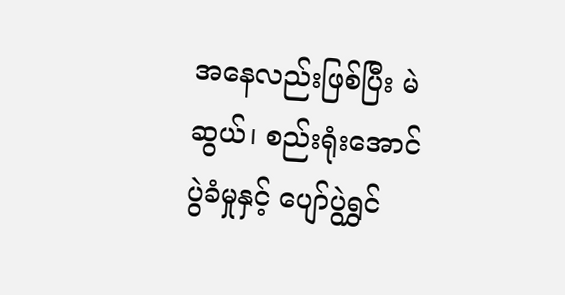အနေလည်းဖြစ်ပြီး မဲဆွယ်၊ စည်းရုံးအောင်ပွဲခံမှုနှင့် ပျော်ပွဲရွှင်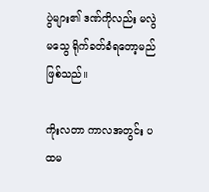ပွဲများ၏ ဒဏ်ကိုလည်း မလွဲမသွေ ရိုက်ခတ်ခံရတော့မည် ဖြစ်သည်။

ကိုးလတာ ကာလအတွင်း ပထမ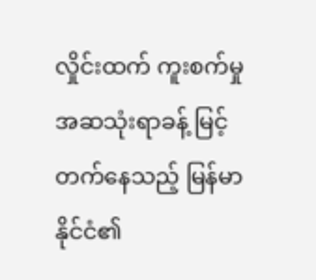လှိုင်းထက် ကူးစက်မှု အဆသုံးရာခန့် မြင့်တက်နေသည့် မြန်မာနိုင်ငံ၏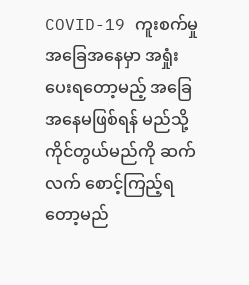COVID-19 ကူးစက်မှု အခြေအနေမှာ အရှုံးပေးရတော့မည့် အခြေအနေမဖြစ်ရန် မည်သို့ ကိုင်တွယ်မည်ကို ဆက်လက် စောင့်ကြည့်ရတော့မည်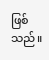ဖြစ်သည်။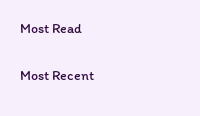Most Read

Most Recent